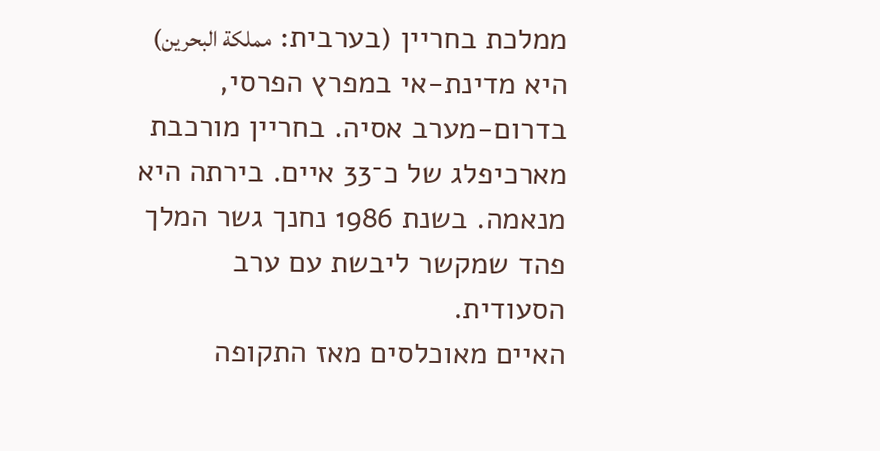ממלכת בחריין (בערבית: مملكة البحرين) היא מדינת-אי במפרץ הפרסי, בדרום‑מערב אסיה. בחריין מורכבת מארכיפלג של כ־33 איים. בירתה היא מנאמה. בשנת 1986 נחנך גשר המלך פהד שמקשר ליבשת עם ערב הסעודית.
האיים מאוכלסים מאז התקופה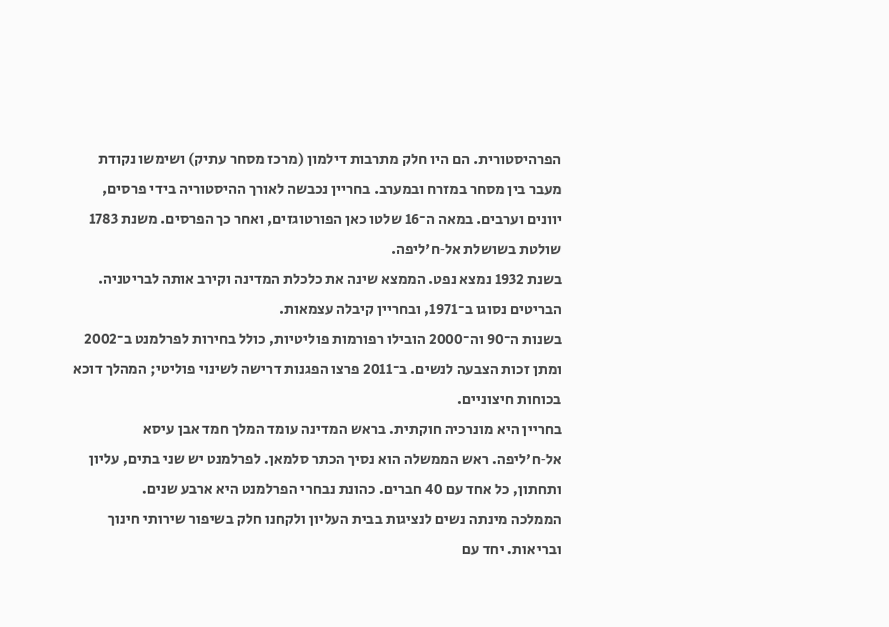הפרהיסטורית. הם היו חלק מתרבות דילמון (מרכז מסחר עתיק) ושימשו נקודת מעבר בין מסחר במזרח ובמערב. בחריין נכבשה לאורך ההיסטוריה בידי פרסים, יוונים וערבים. במאה ה־16 שלטו כאן הפורטוגזים, ואחר כך הפרסים. משנת 1783 שולטת בשושלת אל‑ח'ליפה.
בשנת 1932 נמצא נפט. הממצא שינה את כלכלת המדינה וקירב אותה לבריטניה. הבריטים נסוגו ב־1971, ובחריין קיבלה עצמאות.
בשנות ה־90 וה־2000 הובילו רפורמות פוליטיות, כולל בחירות לפרלמנט ב־2002 ומתן זכות הצבעה לנשים. ב־2011 פרצו הפגנות דרישה לשינוי פוליטי; המהלך דוכא בכוחות חיצוניים.
בחריין היא מונרכיה חוקתית. בראש המדינה עומד המלך חמד אבן עיסא אל‑ח'ליפה. ראש הממשלה הוא נסיך הכתר סלמאן. לפרלמנט יש שני בתים, עליון ותחתון, כל אחד עם 40 חברים. כהונת נבחרי הפרלמנט היא ארבע שנים.
הממלכה מינתה נשים לנציגות בבית העליון ולקחנו חלק בשיפור שירותי חינוך ובריאות. יחד עם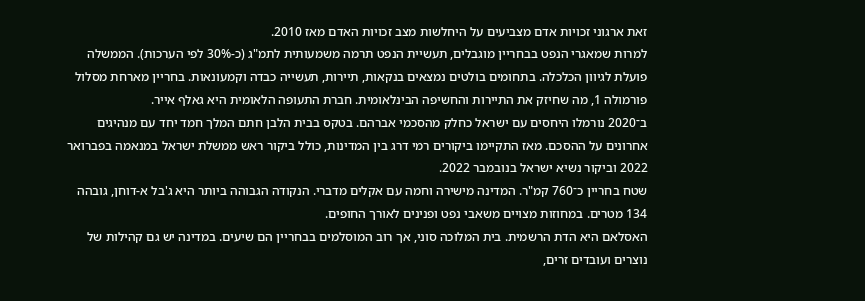זאת ארגוני זכויות אדם מצביעים על היחלשות מצב זכויות האדם מאז 2010.
למרות שמאגרי הנפט בבחריין מוגבלים, תעשיית הנפט תרמה משמעותית לתמ"ג (כ‑30% לפי הערכות). הממשלה פועלת לגיוון הכלכלה. בתחומים בולטים נמצאים בנקאות, תיירות, תעשייה כבדה וקמעונאות. בחריין מארחת מסלול פורמולה 1, מה שחיזק את התיירות והחשיפה הבינלאומית. חברת התעופה הלאומית היא גאלף אייר.
ב־2020 נורמלו היחסים עם ישראל כחלק מהסכמי אברהם. בטקס בבית הלבן חתם המלך חמד יחד עם מנהיגים אחרונים על ההסכם. מאז התקיימו ביקורים רמי דרג בין המדינות, כולל ביקור ראש ממשלת ישראל במנאמה בפברואר 2022 וביקור נשיא ישראל בנובמבר 2022.
שטח בחריין כ־760 קמ"ר. המדינה מישירה וחמה עם אקלים מדברי. הנקודה הגבוהה ביותר היא ג'בל א-דוחן, גובהה 134 מטרים. במחוזות מצויים משאבי נפט ופנינים לאורך החופים.
האסלאם היא הדת הרשמית. בית המלוכה סוני, אך רוב המוסלמים בבחריין הם שיעים. במדינה יש גם קהילות של נוצרים ועובדים זרים,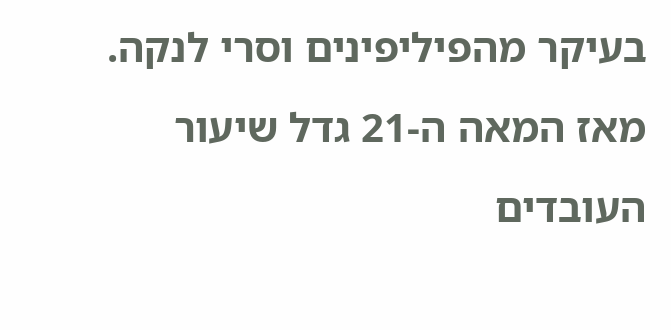בעיקר מהפיליפינים וסרי לנקה. מאז המאה ה‑21 גדל שיעור העובדים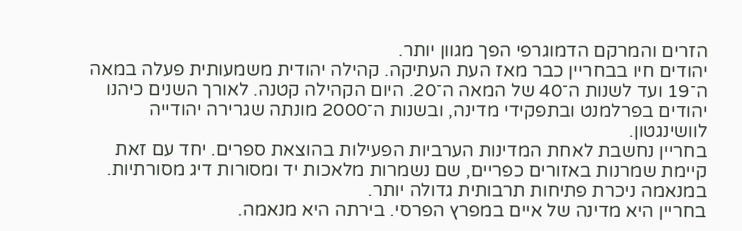הזרים והמרקם הדמוגרפי הפך מגוון יותר.
יהודים חיו בבחריין כבר מאז העת העתיקה. קהילה יהודית משמעותית פעלה במאה ה־19 ועד לשנות ה־40 של המאה ה־20. היום הקהילה קטנה. לאורך השנים כיהנו יהודים בפרלמנט ובתפקידי מדינה, ובשנות ה־2000 מונתה שגרירה יהודייה לוושינגטון.
בחריין נחשבת לאחת המדינות הערביות הפעילות בהוצאת ספרים. יחד עם זאת קיימת שמרנות באזורים כפריים, שם נשמרות מלאכות יד ומסורות דיג מסורתיות. במנאמה ניכרת פתיחות תרבותית גדולה יותר.
בחריין היא מדינה של איים במפרץ הפרסי. בירתה היא מנאמה.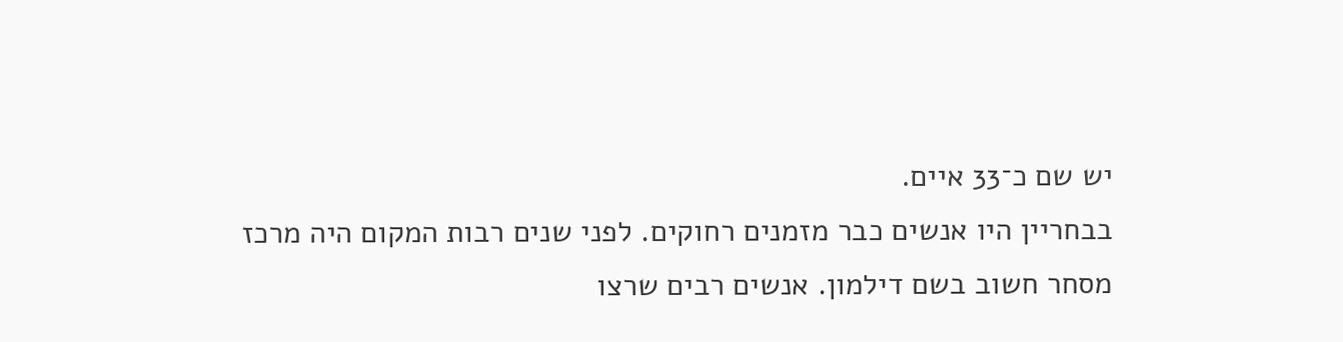יש שם כ־33 איים.
בבחריין היו אנשים כבר מזמנים רחוקים. לפני שנים רבות המקום היה מרכז מסחר חשוב בשם דילמון. אנשים רבים שרצו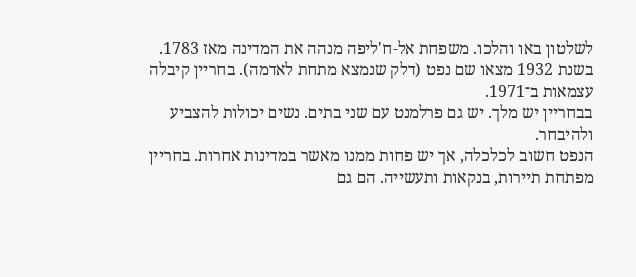לשלטון באו והלכו. משפחת אל‑ח'ליפה מנהה את המדינה מאז 1783. בשנת 1932 מצאו שם נפט (דלק שנמצא מתחת לאדמה). בחריין קיבלה עצמאות ב־1971.
בבחריין יש מלך. יש גם פרלמנט עם שני בתים. נשים יכולות להצביע ולהיבחר.
הנפט חשוב לכלכלה, אך יש פחות ממנו מאשר במדינות אחרות. בחריין מפתחת תיירות, בנקאות ותעשייה. הם גם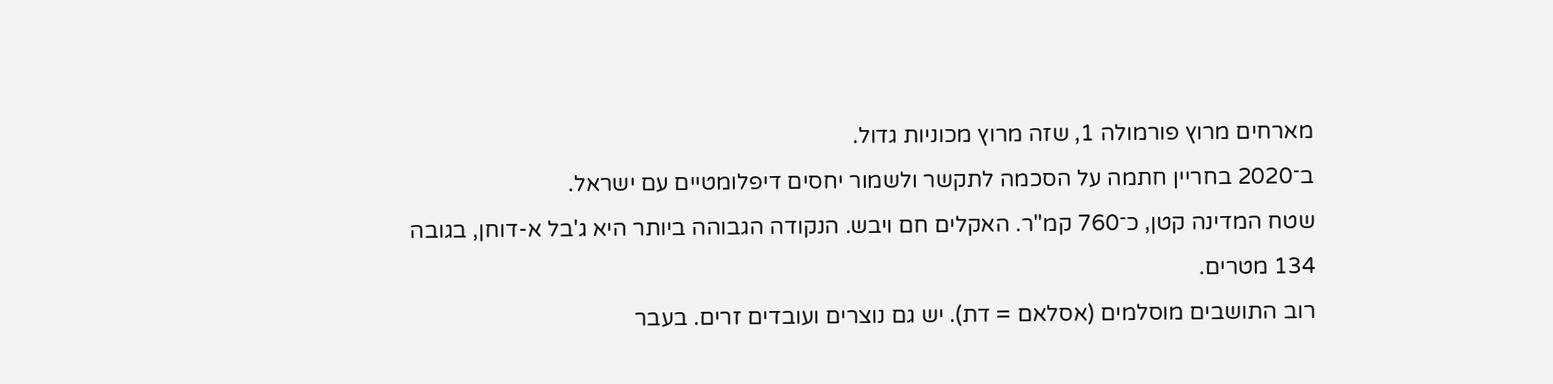מארחים מרוץ פורמולה 1, שזה מרוץ מכוניות גדול.
ב־2020 בחריין חתמה על הסכמה לתקשר ולשמור יחסים דיפלומטיים עם ישראל.
שטח המדינה קטן, כ־760 קמ"ר. האקלים חם ויבש. הנקודה הגבוהה ביותר היא ג'בל א-דוחן, בגובה 134 מטרים.
רוב התושבים מוסלמים (אסלאם = דת). יש גם נוצרים ועובדים זרים. בעבר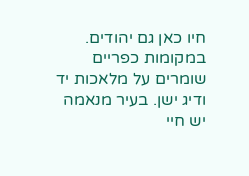חיו כאן גם יהודים.
במקומות כפריים שומרים על מלאכות יד ודיג ישן. בעיר מנאמה יש חיי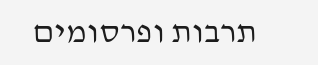תרבות ופרסומים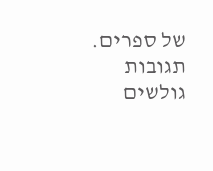של ספרים.
תגובות גולשים